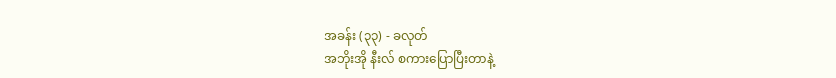အခန်း (၃၃) - ခလုတ်
အဘိုးအို နီးလ် စကားပြောပြီးတာနဲ့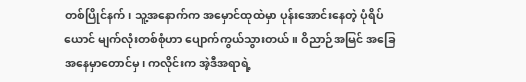တစ်ပြိုင်နက်၊ သူ့အနောက်က အမှောင်ထုထဲမှာ ပုန်းအောင်းနေတဲ့ ပုံရိပ်ယောင် မျက်လုံးတစ်စုံဟာ ပျောက်ကွယ်သွားတယ်။ ဝိညာဉ်အမြင် အခြေအနေမှာတောင်မှ၊ ကလိုင်းက အဲ့ဒီအရာရဲ့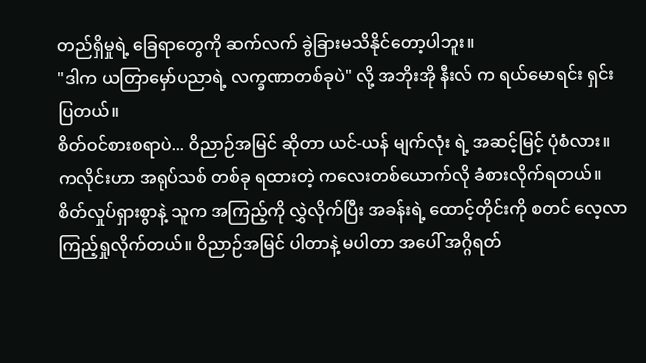တည်ရှိမှုရဲ့ ခြေရာတွေကို ဆက်လက် ခွဲခြားမသိနိုင်တော့ပါဘူး။
"ဒါက ယတြာမှော်ပညာရဲ့ လက္ခဏာတစ်ခုပဲ" လို့ အဘိုးအို နီးလ် က ရယ်မောရင်း ရှင်းပြတယ်။
စိတ်ဝင်စားစရာပဲ... ဝိညာဉ်အမြင် ဆိုတာ ယင်-ယန် မျက်လုံး ရဲ့ အဆင့်မြင့် ပုံစံလား။
ကလိုင်းဟာ အရုပ်သစ် တစ်ခု ရထားတဲ့ ကလေးတစ်ယောက်လို ခံစားလိုက်ရတယ်။
စိတ်လှုပ်ရှားစွာနဲ့ သူက အကြည့်ကို လွှဲလိုက်ပြီး အခန်းရဲ့ ထောင့်တိုင်းကို စတင် လေ့လာကြည့်ရှုလိုက်တယ်။ ဝိညာဉ်အမြင် ပါတာနဲ့ မပါတာ အပေါ် အဂ္ဂိရတ်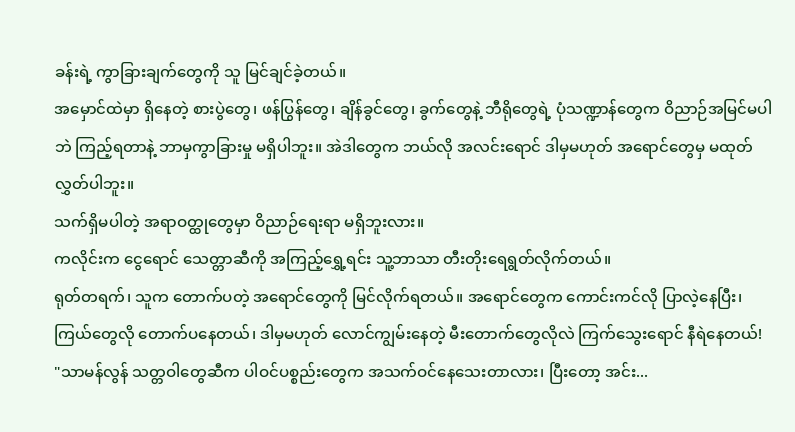ခန်းရဲ့ ကွာခြားချက်တွေကို သူ မြင်ချင်ခဲ့တယ်။
အမှောင်ထဲမှာ ရှိနေတဲ့ စားပွဲတွေ၊ ဖန်ပြွန်တွေ၊ ချိန်ခွင်တွေ၊ ခွက်တွေနဲ့ ဘီရိုတွေရဲ့ ပုံသဏ္ဍာန်တွေက ဝိညာဉ်အမြင်မပါဘဲ ကြည့်ရတာနဲ့ ဘာမှကွာခြားမှု မရှိပါဘူး။ အဲဒါတွေက ဘယ်လို အလင်းရောင် ဒါမှမဟုတ် အရောင်တွေမှ မထုတ်လွှတ်ပါဘူး။
သက်ရှိမပါတဲ့ အရာဝတ္ထုတွေမှာ ဝိညာဉ်ရေးရာ မရှိဘူးလား။
ကလိုင်းက ငွေရောင် သေတ္တာဆီကို အကြည့်ရွှေ့ရင်း သူ့ဘာသာ တီးတိုးရေရွတ်လိုက်တယ်။
ရုတ်တရက်၊ သူက တောက်ပတဲ့ အရောင်တွေကို မြင်လိုက်ရတယ်။ အရောင်တွေက ကောင်းကင်လို ပြာလဲ့နေပြီး၊ ကြယ်တွေလို တောက်ပနေတယ်၊ ဒါမှမဟုတ် လောင်ကျွမ်းနေတဲ့ မီးတောက်တွေလိုလဲ ကြက်သွေးရောင် နီရဲနေတယ်!
"သာမန်လွန် သတ္တဝါတွေဆီက ပါဝင်ပစ္စည်းတွေက အသက်ဝင်နေသေးတာလား၊ ပြီးတော့ အင်း...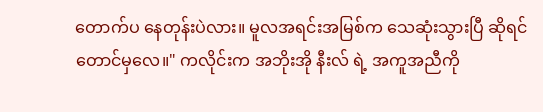တောက်ပ နေတုန်းပဲလား။ မူလအရင်းအမြစ်က သေဆုံးသွားပြီ ဆိုရင်တောင်မှလေ။" ကလိုင်းက အဘိုးအို နီးလ် ရဲ့ အကူအညီကို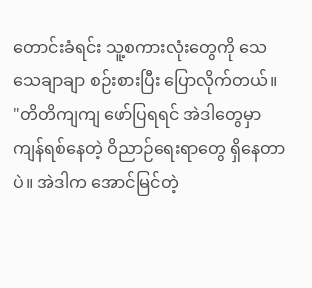တောင်းခံရင်း သူ့စကားလုံးတွေကို သေသေချာချာ စဉ်းစားပြီး ပြောလိုက်တယ်။
"တိတိကျကျ ဖော်ပြရရင် အဲဒါတွေမှာ ကျန်ရစ်နေတဲ့ ဝိညာဉ်ရေးရာတွေ ရှိနေတာပဲ။ အဲဒါက အောင်မြင်တဲ့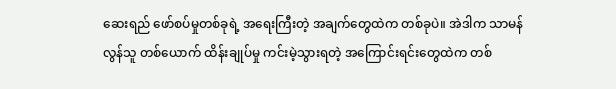ဆေးရည် ဖော်စပ်မှုတစ်ခုရဲ့ အရေးကြီးတဲ့ အချက်တွေထဲက တစ်ခုပဲ။ အဲဒါက သာမန်လွန်သူ တစ်ယောက် ထိန်းချုပ်မှု ကင်းမဲ့သွားရတဲ့ အကြောင်းရင်းတွေထဲက တစ်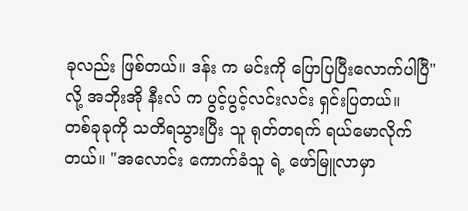ခုလည်း ဖြစ်တယ်။ ဒန်း က မင်းကို ပြောပြပြီးလောက်ပါပြီ" လို့ အဘိုးအို နီးလ် က ပွင့်ပွင့်လင်းလင်း ရှင်းပြတယ်။
တစ်ခုခုကို သတိရသွားပြီး သူ ရုတ်တရက် ရယ်မောလိုက်တယ်။ "အလောင်း ကောက်ခံသူ ရဲ့ ဖော်မြူလာမှာ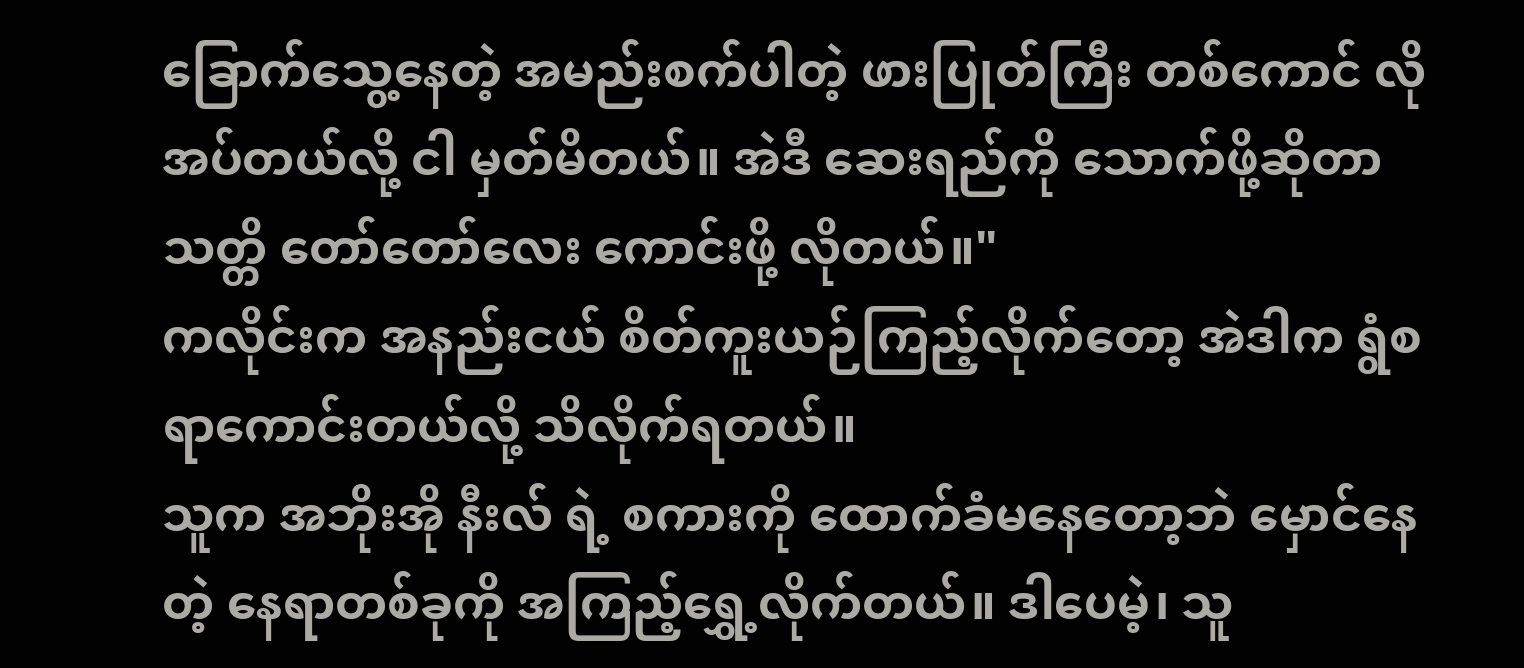ခြောက်သွေ့နေတဲ့ အမည်းစက်ပါတဲ့ ဖားပြုတ်ကြီး တစ်ကောင် လိုအပ်တယ်လို့ ငါ မှတ်မိတယ်။ အဲဒီ ဆေးရည်ကို သောက်ဖို့ဆိုတာ သတ္တိ တော်တော်လေး ကောင်းဖို့ လိုတယ်။"
ကလိုင်းက အနည်းငယ် စိတ်ကူးယဉ်ကြည့်လိုက်တော့ အဲဒါက ရွံစရာကောင်းတယ်လို့ သိလိုက်ရတယ်။
သူက အဘိုးအို နီးလ် ရဲ့ စကားကို ထောက်ခံမနေတော့ဘဲ မှောင်နေတဲ့ နေရာတစ်ခုကို အကြည့်ရွှေ့လိုက်တယ်။ ဒါပေမဲ့၊ သူ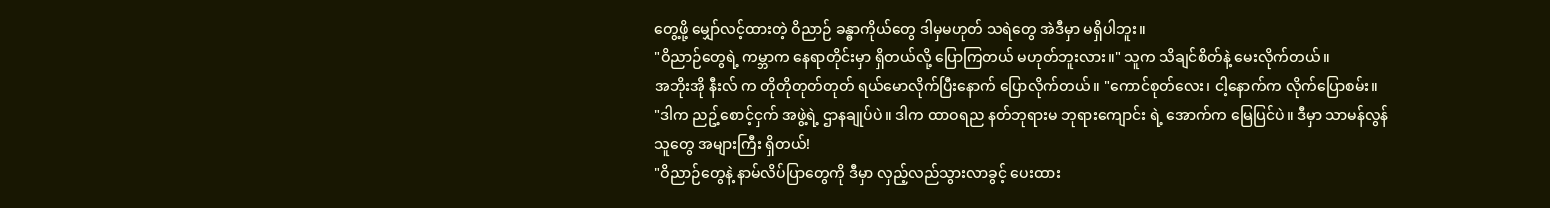တွေ့ဖို့ မျှော်လင့်ထားတဲ့ ဝိညာဉ် ခန္ဓာကိုယ်တွေ ဒါမှမဟုတ် သရဲတွေ အဲဒီမှာ မရှိပါဘူး။
"ဝိညာဉ်တွေရဲ့ ကမ္ဘာက နေရာတိုင်းမှာ ရှိတယ်လို့ ပြောကြတယ် မဟုတ်ဘူးလား။" သူက သိချင်စိတ်နဲ့ မေးလိုက်တယ်။
အဘိုးအို နီးလ် က တိုတိုတုတ်တုတ် ရယ်မောလိုက်ပြီးနောက် ပြောလိုက်တယ်။ "ကောင်စုတ်လေး၊ ငါ့နောက်က လိုက်ပြောစမ်း။
"ဒါက ညဥ့်စောင့်ငှက် အဖွဲ့ရဲ့ ဌာနချုပ်ပဲ။ ဒါက ထာဝရည နတ်ဘုရားမ ဘုရားကျောင်း ရဲ့ အောက်က မြေပြင်ပဲ။ ဒီမှာ သာမန်လွန်သူတွေ အများကြီး ရှိတယ်!
"ဝိညာဉ်တွေနဲ့ နာမ်လိပ်ပြာတွေကို ဒီမှာ လှည့်လည်သွားလာခွင့် ပေးထား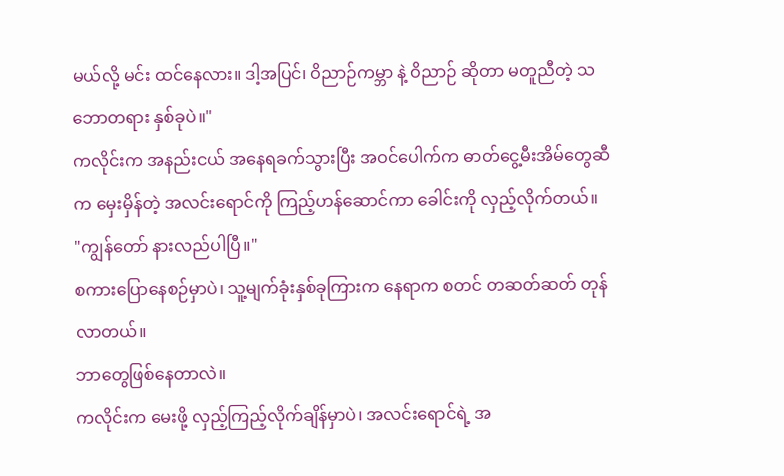မယ်လို့ မင်း ထင်နေလား။ ဒါ့အပြင်၊ ဝိညာဉ်ကမ္ဘာ နဲ့ ဝိညာဉ် ဆိုတာ မတူညီတဲ့ သဘောတရား နှစ်ခုပဲ။"
ကလိုင်းက အနည်းငယ် အနေရခက်သွားပြီး အဝင်ပေါက်က ဓာတ်ငွေ့မီးအိမ်တွေဆီက မှေးမှိန်တဲ့ အလင်းရောင်ကို ကြည့်ဟန်ဆောင်ကာ ခေါင်းကို လှည့်လိုက်တယ်။
"ကျွန်တော် နားလည်ပါပြီ။"
စကားပြောနေစဉ်မှာပဲ၊ သူ့မျက်ခုံးနှစ်ခုကြားက နေရာက စတင် တဆတ်ဆတ် တုန်လာတယ်။
ဘာတွေဖြစ်နေတာလဲ။
ကလိုင်းက မေးဖို့ လှည့်ကြည့်လိုက်ချိန်မှာပဲ၊ အလင်းရောင်ရဲ့ အ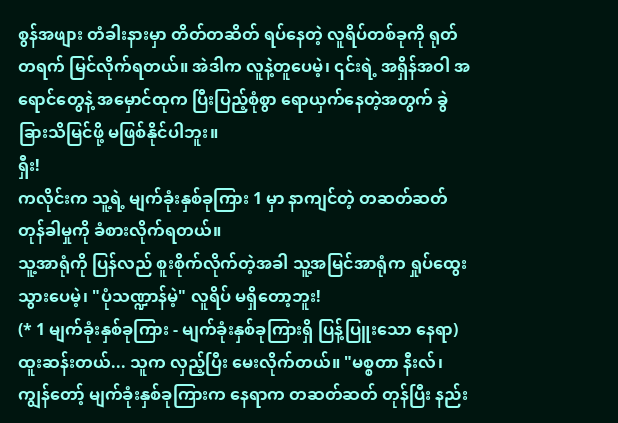စွန်အဖျား တံခါးနားမှာ တိတ်တဆိတ် ရပ်နေတဲ့ လူရိပ်တစ်ခုကို ရုတ်တရက် မြင်လိုက်ရတယ်။ အဲဒါက လူနဲ့တူပေမဲ့၊ ၎င်းရဲ့ အရှိန်အဝါ အရောင်တွေနဲ့ အမှောင်ထုက ပြီးပြည့်စုံစွာ ရောယှက်နေတဲ့အတွက် ခွဲခြားသိမြင်ဖို့ မဖြစ်နိုင်ပါဘူး။
ရှီး!
ကလိုင်းက သူ့ရဲ့ မျက်ခုံးနှစ်ခုကြား 1 မှာ နာကျင်တဲ့ တဆတ်ဆတ် တုန်ခါမှုကို ခံစားလိုက်ရတယ်။
သူ့အာရုံကို ပြန်လည် စူးစိုက်လိုက်တဲ့အခါ သူ့အမြင်အာရုံက ရှုပ်ထွေးသွားပေမဲ့၊ "ပုံသဏ္ဍာန်မဲ့" လူရိပ် မရှိတော့ဘူး!
(* 1 မျက်ခုံးနှစ်ခုကြား - မျက်ခုံးနှစ်ခုကြားရှိ ပြန့်ပြူးသော နေရာ)
ထူးဆန်းတယ်... သူက လှည့်ပြီး မေးလိုက်တယ်။ "မစ္စတာ နီးလ်၊ ကျွန်တော့် မျက်ခုံးနှစ်ခုကြားက နေရာက တဆတ်ဆတ် တုန်ပြီး နည်း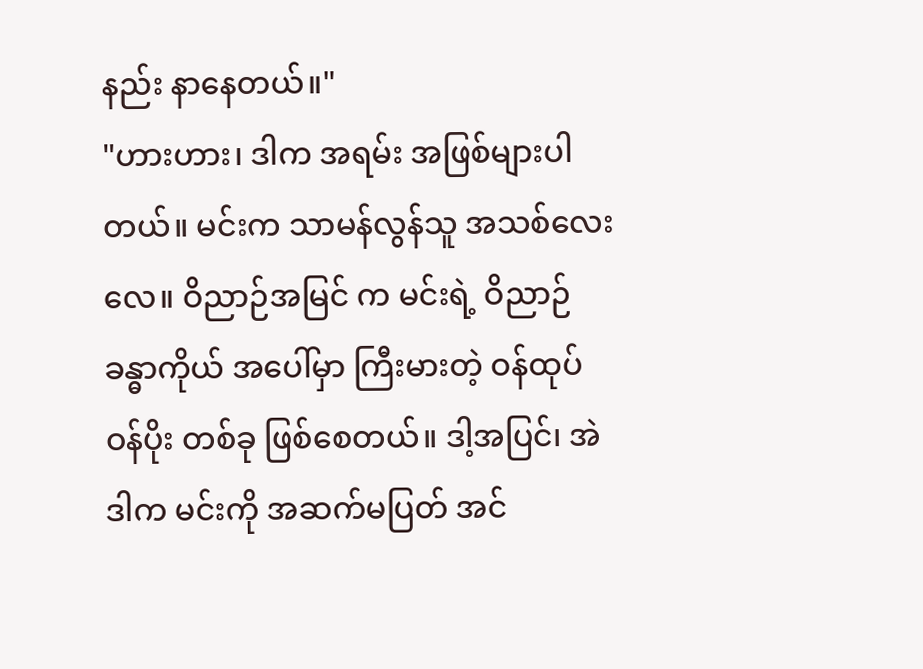နည်း နာနေတယ်။"
"ဟားဟား၊ ဒါက အရမ်း အဖြစ်များပါတယ်။ မင်းက သာမန်လွန်သူ အသစ်လေးလေ။ ဝိညာဉ်အမြင် က မင်းရဲ့ ဝိညာဉ် ခန္ဓာကိုယ် အပေါ်မှာ ကြီးမားတဲ့ ဝန်ထုပ်ဝန်ပိုး တစ်ခု ဖြစ်စေတယ်။ ဒါ့အပြင်၊ အဲဒါက မင်းကို အဆက်မပြတ် အင်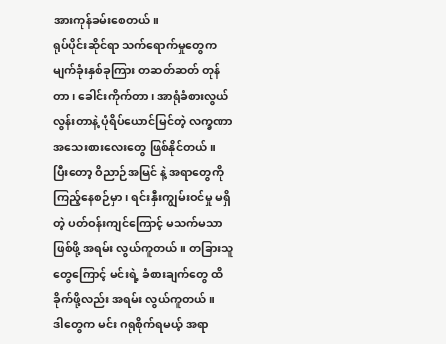အားကုန်ခမ်းစေတယ်။
ရုပ်ပိုင်းဆိုင်ရာ သက်ရောက်မှုတွေက မျက်ခုံးနှစ်ခုကြား တဆတ်ဆတ် တုန်တာ၊ ခေါင်းကိုက်တာ၊ အာရုံခံစားလွယ်လွန်းတာနဲ့ ပုံရိပ်ယောင်မြင်တဲ့ လက္ခဏာ အသေးစားလေးတွေ ဖြစ်နိုင်တယ်။
ပြီးတော့ ဝိညာဉ်အမြင် နဲ့ အရာတွေကို ကြည့်နေစဉ်မှာ၊ ရင်းနှီးကျွမ်းဝင်မှု မရှိတဲ့ ပတ်ဝန်းကျင်ကြောင့် မသက်မသာ ဖြစ်ဖို့ အရမ်း လွယ်ကူတယ်။ တခြားသူတွေကြောင့် မင်းရဲ့ ခံစားချက်တွေ ထိခိုက်ဖို့လည်း အရမ်း လွယ်ကူတယ်။
ဒါတွေက မင်း ဂရုစိုက်ရမယ့် အရာ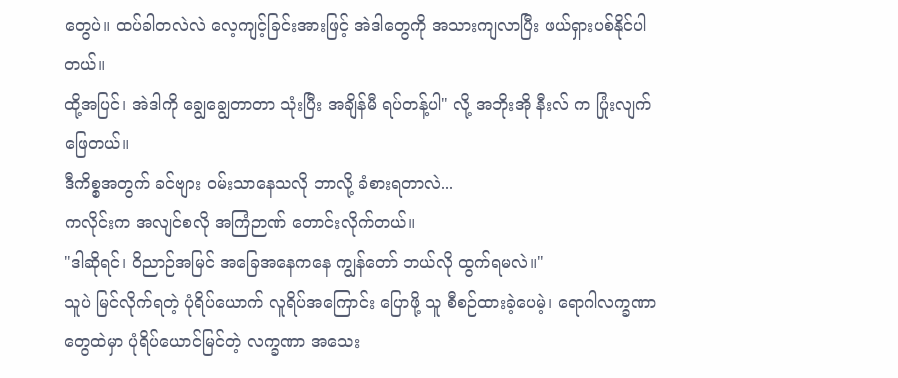တွေပဲ။ ထပ်ခါတလဲလဲ လေ့ကျင့်ခြင်းအားဖြင့် အဲဒါတွေကို အသားကျလာပြီး ဖယ်ရှားပစ်နိုင်ပါတယ်။
ထို့အပြင်၊ အဲဒါကို ချွေချွေတာတာ သုံးပြီး အချိန်မီ ရပ်တန့်ပါ" လို့ အဘိုးအို နီးလ် က ပြုံးလျက် ဖြေတယ်။
ဒီကိစ္စအတွက် ခင်ဗျား ဝမ်းသာနေသလို ဘာလို့ ခံစားရတာလဲ...
ကလိုင်းက အလျင်စလို အကြံဉာဏ် တောင်းလိုက်တယ်။
"ဒါဆိုရင်၊ ဝိညာဉ်အမြင် အခြေအနေကနေ ကျွန်တော် ဘယ်လို ထွက်ရမလဲ။"
သူပဲ မြင်လိုက်ရတဲ့ ပုံရိပ်ယောက် လူရိပ်အကြောင်း ပြောဖို့ သူ စီစဉ်ထားခဲ့ပေမဲ့၊ ရောဂါလက္ခဏာတွေထဲမှာ ပုံရိပ်ယောင်မြင်တဲ့ လက္ခဏာ အသေး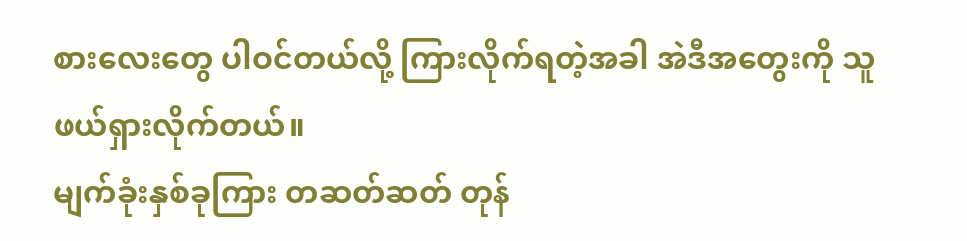စားလေးတွေ ပါဝင်တယ်လို့ ကြားလိုက်ရတဲ့အခါ အဲဒီအတွေးကို သူ ဖယ်ရှားလိုက်တယ်။
မျက်ခုံးနှစ်ခုကြား တဆတ်ဆတ် တုန်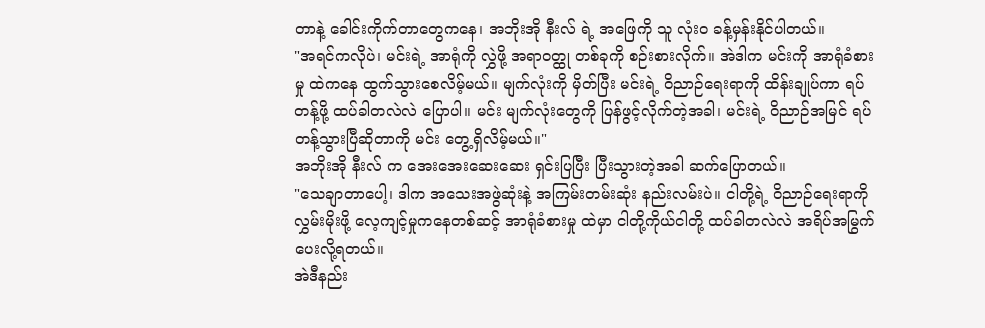တာနဲ့ ခေါင်းကိုက်တာတွေကနေ၊ အဘိုးအို နီးလ် ရဲ့ အဖြေကို သူ လုံးဝ ခန့်မှန်းနိုင်ပါတယ်။
"အရင်ကလိုပဲ၊ မင်းရဲ့ အာရုံကို လွှဲဖို့ အရာဝတ္ထု တစ်ခုကို စဉ်းစားလိုက်။ အဲဒါက မင်းကို အာရုံခံစားမှု ထဲကနေ ထွက်သွားစေလိမ့်မယ်။ မျက်လုံးကို မှိတ်ပြီး မင်းရဲ့ ဝိညာဉ်ရေးရာကို ထိန်းချုပ်ကာ ရပ်တန့်ဖို့ ထပ်ခါတလဲလဲ ပြောပါ။ မင်း မျက်လုံးတွေကို ပြန်ဖွင့်လိုက်တဲ့အခါ၊ မင်းရဲ့ ဝိညာဉ်အမြင် ရပ်တန့်သွားပြီဆိုတာကို မင်း တွေ့ရှိလိမ့်မယ်။"
အဘိုးအို နီးလ် က အေးအေးဆေးဆေး ရှင်းပြပြီး ပြီးသွားတဲ့အခါ ဆက်ပြောတယ်။
"သေချာတာပေါ့၊ ဒါက အသေးအဖွဲဆုံးနဲ့ အကြမ်းတမ်းဆုံး နည်းလမ်းပဲ။ ငါတို့ရဲ့ ဝိညာဉ်ရေးရာကို လွှမ်းမိုးဖို့ လေ့ကျင့်မှုကနေတစ်ဆင့် အာရုံခံစားမှု ထဲမှာ ငါတို့ကိုယ်ငါတို့ ထပ်ခါတလဲလဲ အရိပ်အမြွက် ပေးလို့ရတယ်။
အဲဒီနည်း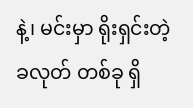နဲ့၊ မင်းမှာ ရိုးရှင်းတဲ့ ခလုတ် တစ်ခု ရှိ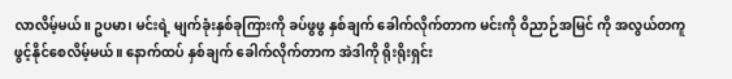လာလိမ့်မယ်။ ဥပမာ၊ မင်းရဲ့ မျက်ခုံးနှစ်ခုကြားကို ခပ်ဖွဖွ နှစ်ချက် ခေါက်လိုက်တာက မင်းကို ဝိညာဉ်အမြင် ကို အလွယ်တကူ ဖွင့်နိုင်စေလိမ့်မယ်။ နောက်ထပ် နှစ်ချက် ခေါက်လိုက်တာက အဲဒါကို ရိုးရိုးရှင်း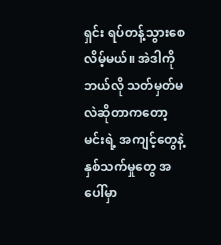ရှင်း ရပ်တန့်သွားစေလိမ့်မယ်။ အဲဒါကို ဘယ်လို သတ်မှတ်မလဲဆိုတာကတော့ မင်းရဲ့ အကျင့်တွေနဲ့ နှစ်သက်မှုတွေ အပေါ်မှာ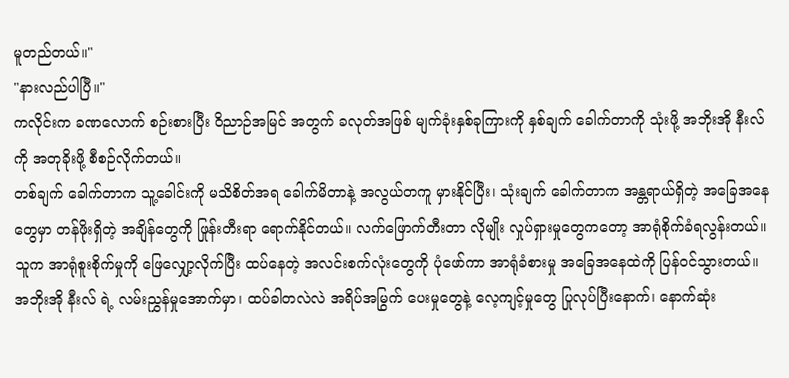မူတည်တယ်။"
"နားလည်ပါပြီ။"
ကလိုင်းက ခဏလောက် စဉ်းစားပြီး ဝိညာဉ်အမြင် အတွက် ခလုတ်အဖြစ် မျက်ခုံးနှစ်ခုကြားကို နှစ်ချက် ခေါက်တာကို သုံးဖို့ အဘိုးအို နီးလ် ကို အတုခိုးဖို့ စီစဉ်လိုက်တယ်။
တစ်ချက် ခေါက်တာက သူ့ခေါင်းကို မသိစိတ်အရ ခေါက်မိတာနဲ့ အလွယ်တကူ မှားနိုင်ပြီး၊ သုံးချက် ခေါက်တာက အန္တရာယ်ရှိတဲ့ အခြေအနေတွေမှာ တန်ဖိုးရှိတဲ့ အချိန်တွေကို ဖြုန်းတီးရာ ရောက်နိုင်တယ်။ လက်ဖြောက်တီးတာ လိုမျိုး လှုပ်ရှားမှုတွေကတော့ အာရုံစိုက်ခံရလွန်းတယ်။
သူက အာရုံစူးစိုက်မှုကို ဖြေလျှော့လိုက်ပြီး ထပ်နေတဲ့ အလင်းစက်လုံးတွေကို ပုံဖော်ကာ အာရုံခံစားမှု အခြေအနေထဲကို ပြန်ဝင်သွားတယ်။ အဘိုးအို နီးလ် ရဲ့ လမ်းညွှန်မှုအောက်မှာ၊ ထပ်ခါတလဲလဲ အရိပ်အမြွက် ပေးမှုတွေနဲ့ လေ့ကျင့်မှုတွေ ပြုလုပ်ပြီးနောက်၊ နောက်ဆုံး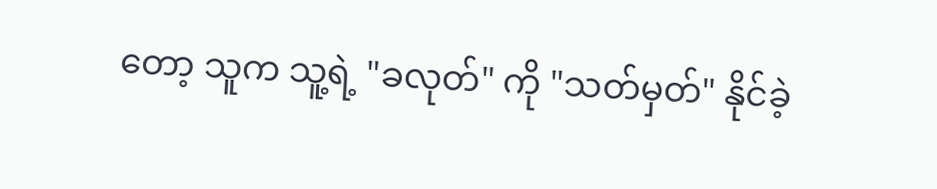တော့ သူက သူ့ရဲ့ "ခလုတ်" ကို "သတ်မှတ်" နိုင်ခဲ့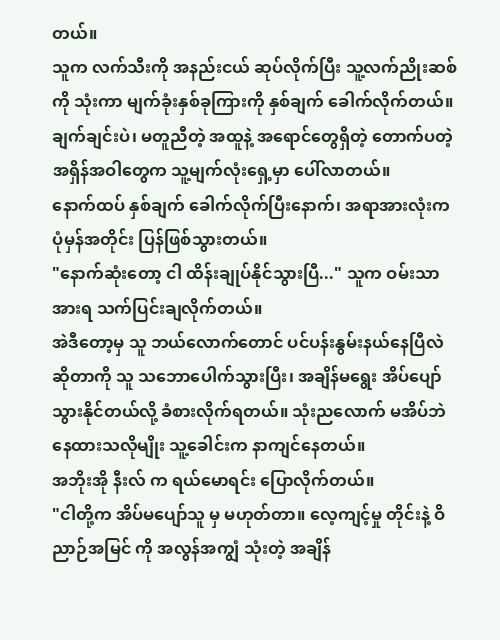တယ်။
သူက လက်သီးကို အနည်းငယ် ဆုပ်လိုက်ပြီး သူ့လက်ညိုးဆစ်ကို သုံးကာ မျက်ခုံးနှစ်ခုကြားကို နှစ်ချက် ခေါက်လိုက်တယ်။
ချက်ချင်းပဲ၊ မတူညီတဲ့ အထူနဲ့ အရောင်တွေရှိတဲ့ တောက်ပတဲ့ အရှိန်အဝါတွေက သူ့မျက်လုံးရှေ့မှာ ပေါ်လာတယ်။
နောက်ထပ် နှစ်ချက် ခေါက်လိုက်ပြီးနောက်၊ အရာအားလုံးက ပုံမှန်အတိုင်း ပြန်ဖြစ်သွားတယ်။
"နောက်ဆုံးတော့ ငါ ထိန်းချုပ်နိုင်သွားပြီ..." သူက ဝမ်းသာအားရ သက်ပြင်းချလိုက်တယ်။
အဲဒီတော့မှ သူ ဘယ်လောက်တောင် ပင်ပန်းနွမ်းနယ်နေပြီလဲဆိုတာကို သူ သဘောပေါက်သွားပြီး၊ အချိန်မရွေး အိပ်ပျော်သွားနိုင်တယ်လို့ ခံစားလိုက်ရတယ်။ သုံးညလောက် မအိပ်ဘဲ နေထားသလိုမျိုး သူ့ခေါင်းက နာကျင်နေတယ်။
အဘိုးအို နီးလ် က ရယ်မောရင်း ပြောလိုက်တယ်။
"ငါတို့က အိပ်မပျော်သူ မှ မဟုတ်တာ။ လေ့ကျင့်မှု တိုင်းနဲ့ ဝိညာဉ်အမြင် ကို အလွန်အကျွံ သုံးတဲ့ အချိန်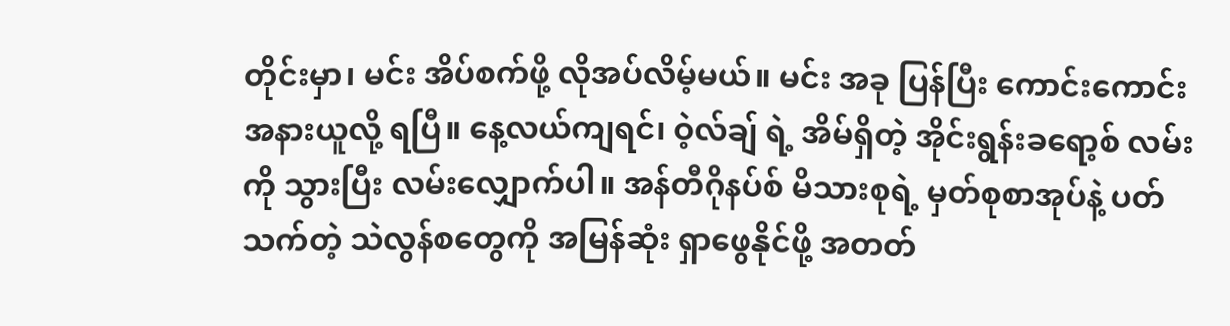တိုင်းမှာ၊ မင်း အိပ်စက်ဖို့ လိုအပ်လိမ့်မယ်။ မင်း အခု ပြန်ပြီး ကောင်းကောင်း အနားယူလို့ ရပြီ။ နေ့လယ်ကျရင်၊ ဝဲ့လ်ချ် ရဲ့ အိမ်ရှိတဲ့ အိုင်းရွန်းခရော့စ် လမ်း ကို သွားပြီး လမ်းလျှောက်ပါ။ အန်တီဂိုနပ်စ် မိသားစုရဲ့ မှတ်စုစာအုပ်နဲ့ ပတ်သက်တဲ့ သဲလွန်စတွေကို အမြန်ဆုံး ရှာဖွေနိုင်ဖို့ အတတ်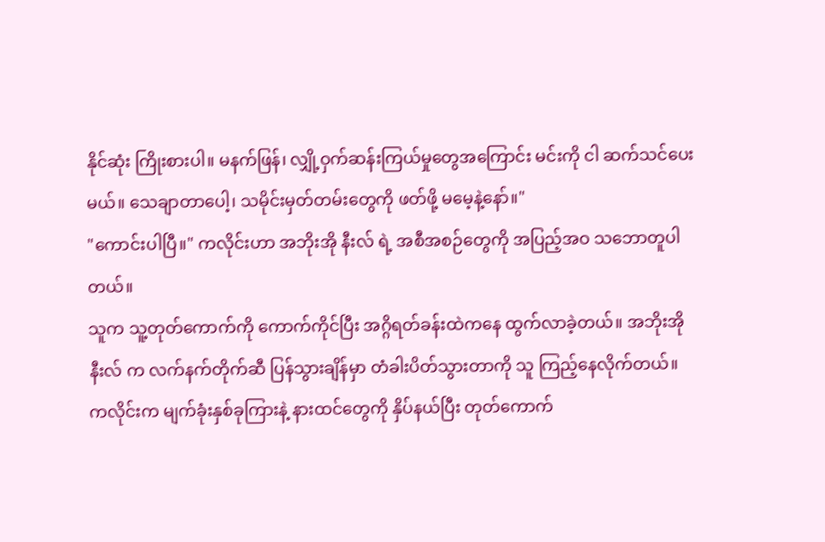နိုင်ဆုံး ကြိုးစားပါ။ မနက်ဖြန်၊ လျှို့ဝှက်ဆန်းကြယ်မှုတွေအကြောင်း မင်းကို ငါ ဆက်သင်ပေးမယ်။ သေချာတာပေါ့၊ သမိုင်းမှတ်တမ်းတွေကို ဖတ်ဖို့ မမေ့နဲ့နော်။"
"ကောင်းပါပြီ။" ကလိုင်းဟာ အဘိုးအို နီးလ် ရဲ့ အစီအစဉ်တွေကို အပြည့်အဝ သဘောတူပါတယ်။
သူက သူ့တုတ်ကောက်ကို ကောက်ကိုင်ပြီး အဂ္ဂိရတ်ခန်းထဲကနေ ထွက်လာခဲ့တယ်။ အဘိုးအို နီးလ် က လက်နက်တိုက်ဆီ ပြန်သွားချိန်မှာ တံခါးပိတ်သွားတာကို သူ ကြည့်နေလိုက်တယ်။
ကလိုင်းက မျက်ခုံးနှစ်ခုကြားနဲ့ နားထင်တွေကို နှိပ်နယ်ပြီး တုတ်ကောက်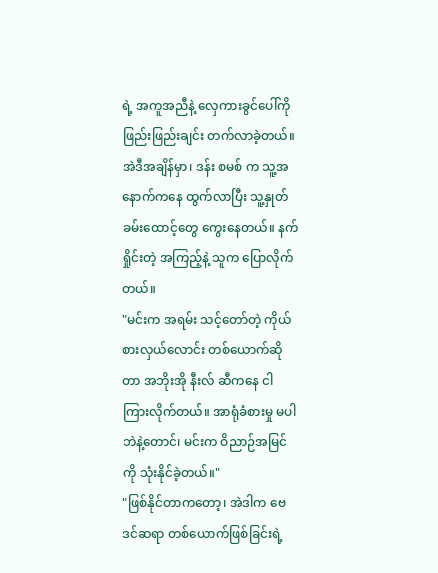ရဲ့ အကူအညီနဲ့ လှေကားခွင်ပေါ်ကို ဖြည်းဖြည်းချင်း တက်လာခဲ့တယ်။
အဲဒီအချိန်မှာ၊ ဒန်း စမစ် က သူ့အနောက်ကနေ ထွက်လာပြီး သူ့နှုတ်ခမ်းထောင့်တွေ ကွေးနေတယ်။ နက်ရှိုင်းတဲ့ အကြည့်နဲ့ သူက ပြောလိုက်တယ်။
"မင်းက အရမ်း သင့်တော်တဲ့ ကိုယ်စားလှယ်လောင်း တစ်ယောက်ဆိုတာ အဘိုးအို နီးလ် ဆီကနေ ငါ ကြားလိုက်တယ်။ အာရုံခံစားမှု မပါဘဲနဲ့တောင်၊ မင်းက ဝိညာဉ်အမြင်ကို သုံးနိုင်ခဲ့တယ်။"
"ဖြစ်နိုင်တာကတော့၊ အဲဒါက ဗေဒင်ဆရာ တစ်ယောက်ဖြစ်ခြင်းရဲ့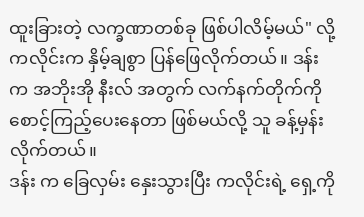ထူးခြားတဲ့ လက္ခဏာတစ်ခု ဖြစ်ပါလိမ့်မယ်" လို့ ကလိုင်းက နှိမ့်ချစွာ ပြန်ဖြေလိုက်တယ်။ ဒန်း က အဘိုးအို နီးလ် အတွက် လက်နက်တိုက်ကို စောင့်ကြည့်ပေးနေတာ ဖြစ်မယ်လို့ သူ ခန့်မှန်းလိုက်တယ်။
ဒန်း က ခြေလှမ်း နှေးသွားပြီး ကလိုင်းရဲ့ ရှေ့ကို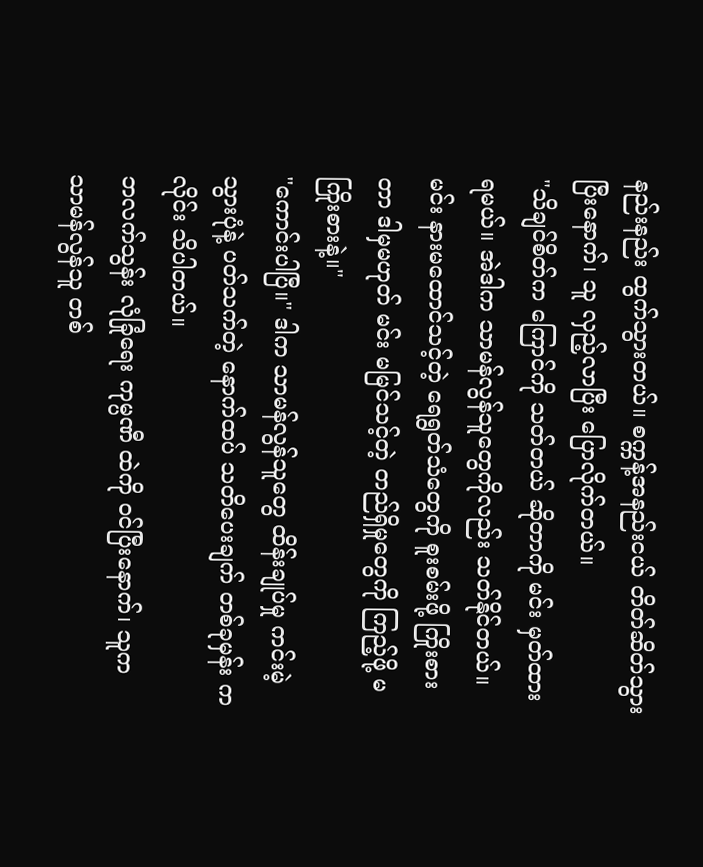နည်းနည်း ထွက်သွားတယ်။ စက္ကန့်အနည်းငယ် တိတ်ဆိတ်သွားပြီးနောက်၊ သူ လှည့်လာပြီး ပြောလိုက်တယ်။
"သိချင်စိတ်က ကြောင်ကို သတ်တယ် ဆိုတာကို မင်း မှတ်ထားရမယ်။ အဲဒါက သာမန်လွန်သူတွေကိုလည်း သတ်နိုင်တယ်။ မင်း နားမထောင်သင့်တဲ့ ရေရွတ်သံတွေကို စူးစမ်းဖို့ ကြိုးစားတာ ဒါမှမဟုတ် မင်း မမြင်သင့်တဲ့ တည်ရှိမှုတွေကို ကြည့်ဖို့ မကြိုးစားနဲ့။"
"ကောင်းပါပြီ။" ဒါက သာမန်လွန်သူတွေ ထိန်းချုပ်မှု ကင်းမဲ့သွားပုံနဲ့ ပတ်သက်တဲ့ နောက်ထပ် သတိပေးချက် တစ်ခုမှန်း ကလိုင်း သိပါတယ်။
ဘလက်သွန်း လုံခြုံရေး ကုမ္ပဏီ ထဲကို ဝင်ပြီးနောက်၊ သူက သာမန်လွန်သူ တစ်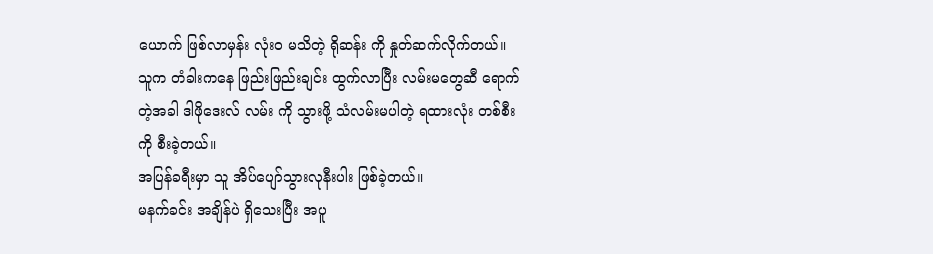ယောက် ဖြစ်လာမှန်း လုံးဝ မသိတဲ့ ရိုဆန်း ကို နှုတ်ဆက်လိုက်တယ်။
သူက တံခါးကနေ ဖြည်းဖြည်းချင်း ထွက်လာပြီး လမ်းမတွေဆီ ရောက်တဲ့အခါ ဒါဖိုဒေးလ် လမ်း ကို သွားဖို့ သံလမ်းမပါတဲ့ ရထားလုံး တစ်စီးကို စီးခဲ့တယ်။
အပြန်ခရီးမှာ သူ အိပ်ပျော်သွားလုနီးပါး ဖြစ်ခဲ့တယ်။
မနက်ခင်း အချိန်ပဲ ရှိသေးပြီး အပူ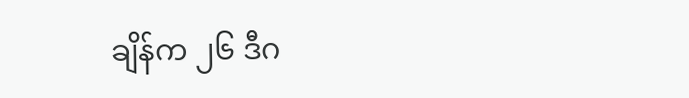ချိန်က ၂၆ ဒီဂ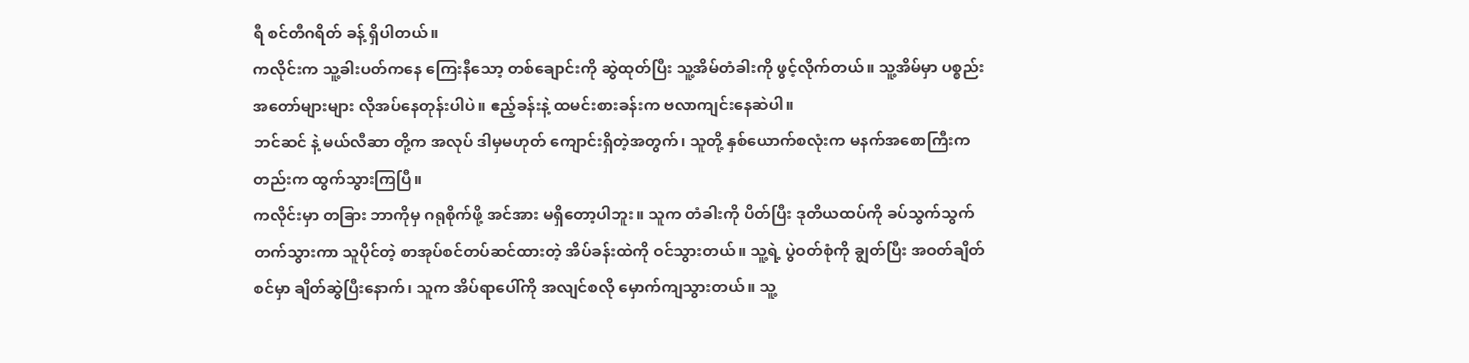ရီ စင်တီဂရိတ် ခန့် ရှိပါတယ်။
ကလိုင်းက သူ့ခါးပတ်ကနေ ကြေးနီသော့ တစ်ချောင်းကို ဆွဲထုတ်ပြီး သူ့အိမ်တံခါးကို ဖွင့်လိုက်တယ်။ သူ့အိမ်မှာ ပစ္စည်း အတော်များများ လိုအပ်နေတုန်းပါပဲ။ ဧည့်ခန်းနဲ့ ထမင်းစားခန်းက ဗလာကျင်းနေဆဲပါ။
ဘင်ဆင် နဲ့ မယ်လီဆာ တို့က အလုပ် ဒါမှမဟုတ် ကျောင်းရှိတဲ့အတွက်၊ သူတို့ နှစ်ယောက်စလုံးက မနက်အစောကြီးကတည်းက ထွက်သွားကြပြီ။
ကလိုင်းမှာ တခြား ဘာကိုမှ ဂရုစိုက်ဖို့ အင်အား မရှိတော့ပါဘူး။ သူက တံခါးကို ပိတ်ပြီး ဒုတိယထပ်ကို ခပ်သွက်သွက် တက်သွားကာ သူပိုင်တဲ့ စာအုပ်စင်တပ်ဆင်ထားတဲ့ အိပ်ခန်းထဲကို ဝင်သွားတယ်။ သူ့ရဲ့ ပွဲဝတ်စုံကို ချွတ်ပြီး အဝတ်ချိတ်စင်မှာ ချိတ်ဆွဲပြီးနောက်၊ သူက အိပ်ရာပေါ်ကို အလျင်စလို မှောက်ကျသွားတယ်။ သူ့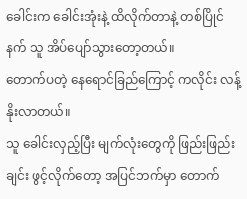ခေါင်းက ခေါင်းအုံးနဲ့ ထိလိုက်တာနဲ့ တစ်ပြိုင်နက် သူ အိပ်ပျော်သွားတော့တယ်။
တောက်ပတဲ့ နေရောင်ခြည်ကြောင့် ကလိုင်း လန့်နိုးလာတယ်။
သူ ခေါင်းလှည့်ပြီး မျက်လုံးတွေကို ဖြည်းဖြည်းချင်း ဖွင့်လိုက်တော့ အပြင်ဘက်မှာ တောက်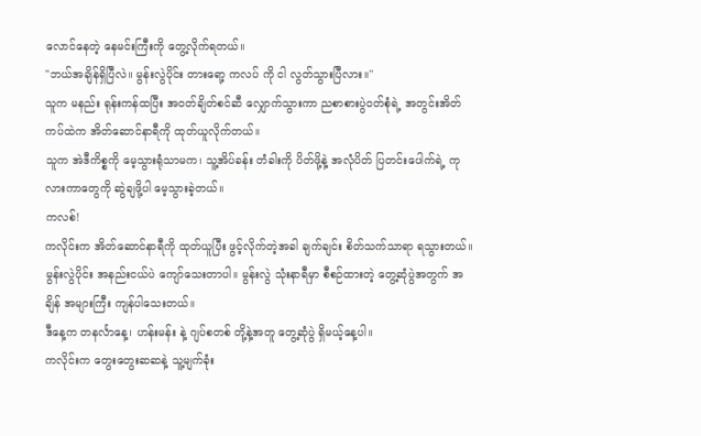လောင်နေတဲ့ နေမင်းကြီးကို တွေ့လိုက်ရတယ်။
"ဘယ်အချိန်ရှိပြီလဲ။ မွန်းလွဲပိုင်း တားရော့ ကလပ် ကို ငါ လွတ်သွားပြီလား။"
သူက မနည်း ရုန်းကန်ထပြီး အဝတ်ချိတ်စင်ဆီ လျှောက်သွားကာ ညစာစားပွဲဝတ်စုံရဲ့ အတွင်းအိတ်ကပ်ထဲက အိတ်ဆောင်နာရီကို ထုတ်ယူလိုက်တယ်။
သူက အဲဒီကိစ္စကို မေ့သွားရုံသာမက၊ သူ့အိပ်ခန်း တံခါးကို ပိတ်ဖို့နဲ့ အလုံပိတ် ပြတင်းပေါက်ရဲ့ ကုလားကာတွေကို ဆွဲချဖို့ပါ မေ့သွားခဲ့တယ်။
ကလစ်!
ကလိုင်းက အိတ်ဆောင်နာရီကို ထုတ်ယူပြီး ဖွင့်လိုက်တဲ့အခါ ချက်ချင်း စိတ်သက်သာရာ ရသွားတယ်။ မွန်းလွဲပိုင်း အနည်းငယ်ပဲ ကျော်သေးတာပါ။ မွန်းလွဲ သုံးနာရီမှာ စီစဉ်ထားတဲ့ တွေ့ဆုံပွဲအတွက် အချိန် အများကြီး ကျန်ပါသေးတယ်။
ဒီနေ့က တနင်္လာနေ့၊ ဟန်းမန်း နဲ့ ဂျပ်စတစ် တို့နဲ့အတူ တွေ့ဆုံပွဲ ရှိမယ့်နေ့ပါ။
ကလိုင်းက တွေးတွေးဆဆနဲ့ သူ့မျက်ခုံး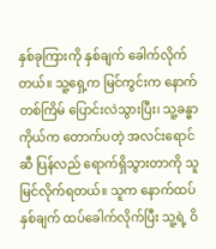နှစ်ခုကြားကို နှစ်ချက် ခေါက်လိုက်တယ်။ သူ့ရှေ့က မြင်ကွင်းက နောက်တစ်ကြိမ် ပြောင်းလဲသွားပြီး၊ သူ့ခန္ဓာကိုယ်က တောက်ပတဲ့ အလင်းရောင်ဆီ ပြန်လည် ရောက်ရှိသွားတာကို သူ မြင်လိုက်ရတယ်။ သူက နောက်ထပ် နှစ်ချက် ထပ်ခေါက်လိုက်ပြီး သူ့ရဲ့ ဝိ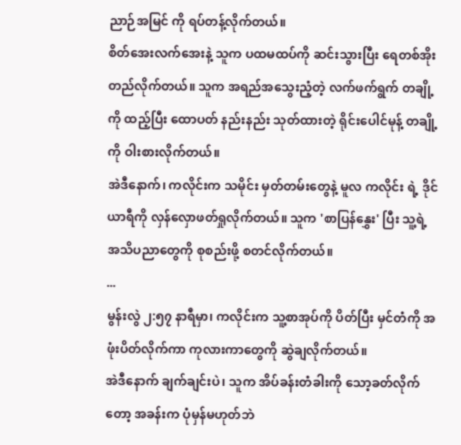ညာဉ်အမြင် ကို ရပ်တန့်လိုက်တယ်။
စိတ်အေးလက်အေးနဲ့ သူက ပထမထပ်ကို ဆင်းသွားပြီး ရေတစ်အိုး တည်လိုက်တယ်။ သူက အရည်အသွေးညံ့တဲ့ လက်ဖက်ရွက် တချို့ကို ထည့်ပြီး ထောပတ် နည်းနည်း သုတ်ထားတဲ့ ရိုင်းပေါင်မုန့် တချို့ကို ဝါးစားလိုက်တယ်။
အဲဒီနောက်၊ ကလိုင်းက သမိုင်း မှတ်တမ်းတွေနဲ့ မူလ ကလိုင်း ရဲ့ ဒိုင်ယာရီကို လှန်လှောဖတ်ရှုလိုက်တယ်။ သူက 'စာပြန်နွှေး' ပြီး သူ့ရဲ့ အသိပညာတွေကို စုစည်းဖို့ စတင်လိုက်တယ်။
...
မွန်းလွဲ ၂:၅၇ နာရီမှာ၊ ကလိုင်းက သူ့စာအုပ်ကို ပိတ်ပြီး မှင်တံကို အဖုံးပိတ်လိုက်ကာ ကုလားကာတွေကို ဆွဲချလိုက်တယ်။
အဲဒီနောက် ချက်ချင်းပဲ၊ သူက အိပ်ခန်းတံခါးကို သော့ခတ်လိုက်တော့ အခန်းက ပုံမှန်မဟုတ်ဘဲ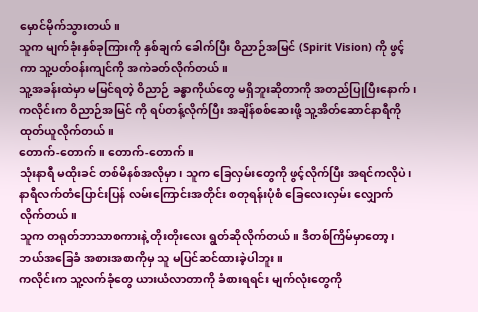မှောင်မိုက်သွားတယ်။
သူက မျက်ခုံးနှစ်ခုကြားကို နှစ်ချက် ခေါက်ပြီး ဝိညာဉ်အမြင် (Spirit Vision) ကို ဖွင့်ကာ သူ့ပတ်ဝန်းကျင်ကို အကဲခတ်လိုက်တယ်။
သူ့အခန်းထဲမှာ မမြင်ရတဲ့ ဝိညာဉ် ခန္ဓာကိုယ်တွေ မရှိဘူးဆိုတာကို အတည်ပြုပြီးနောက်၊ ကလိုင်းက ဝိညာဉ်အမြင် ကို ရပ်တန့်လိုက်ပြီး အချိန်စစ်ဆေးဖို့ သူ့အိတ်ဆောင်နာရီကို ထုတ်ယူလိုက်တယ်။
တောက်-တောက်။ တောက်-တောက်။
သုံးနာရီ မထိုးခင် တစ်မိနစ်အလိုမှာ၊ သူက ခြေလှမ်းတွေကို ဖွင့်လိုက်ပြီး အရင်ကလိုပဲ၊ နာရီလက်တံပြောင်းပြန် လမ်းကြောင်းအတိုင်း စတုရန်းပုံစံ ခြေလေးလှမ်း လျှောက်လိုက်တယ်။
သူက တရုတ်ဘာသာစကားနဲ့ တိုးတိုးလေး ရွတ်ဆိုလိုက်တယ်။ ဒီတစ်ကြိမ်မှာတော့၊ ဘယ်အခြေခံ အစားအစာကိုမှ သူ မပြင်ဆင်ထားခဲ့ပါဘူး။
ကလိုင်းက သူ့လက်ခုံတွေ ယားယံလာတာကို ခံစားရရင်း မျက်လုံးတွေကို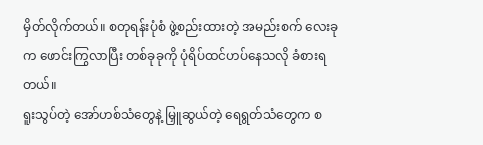မှိတ်လိုက်တယ်။ စတုရန်းပုံစံ ဖွဲ့စည်းထားတဲ့ အမည်းစက် လေးခုက ဖောင်းကြွလာပြီး တစ်ခုခုကို ပုံရိပ်ထင်ဟပ်နေသလို ခံစားရတယ်။
ရူးသွပ်တဲ့ အော်ဟစ်သံတွေနဲ့ မြှူဆွယ်တဲ့ ရေရွတ်သံတွေက စ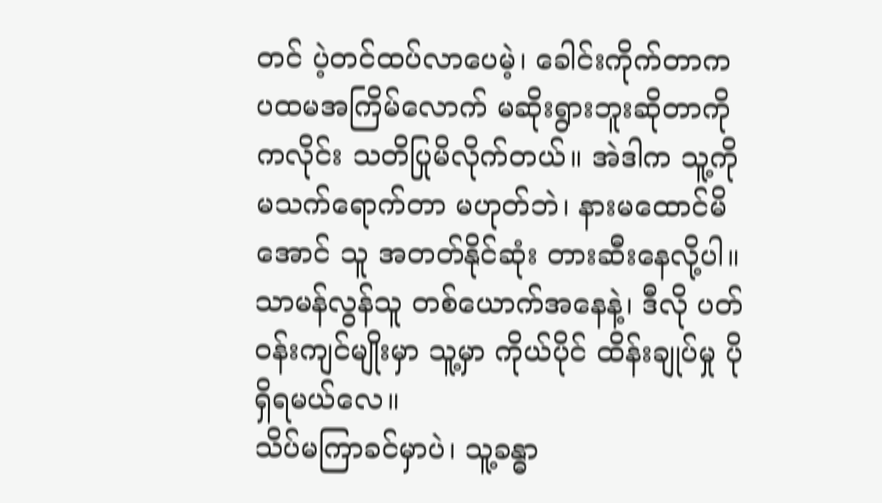တင် ပဲ့တင်ထပ်လာပေမဲ့၊ ခေါင်းကိုက်တာက ပထမအကြိမ်လောက် မဆိုးရွားဘူးဆိုတာကို ကလိုင်း သတိပြုမိလိုက်တယ်။ အဲဒါက သူ့ကို မသက်ရောက်တာ မဟုတ်ဘဲ၊ နားမထောင်မိအောင် သူ အတတ်နိုင်ဆုံး တားဆီးနေလို့ပါ။ သာမန်လွန်သူ တစ်ယောက်အနေနဲ့၊ ဒီလို ပတ်ဝန်းကျင်မျိုးမှာ သူ့မှာ ကိုယ်ပိုင် ထိန်းချုပ်မှု ပိုရှိရမယ်လေ။
သိပ်မကြာခင်မှာပဲ၊ သူ့ခန္ဓာ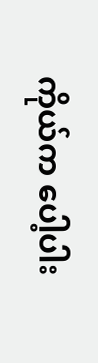ကိုယ်က ပေါ့ပါး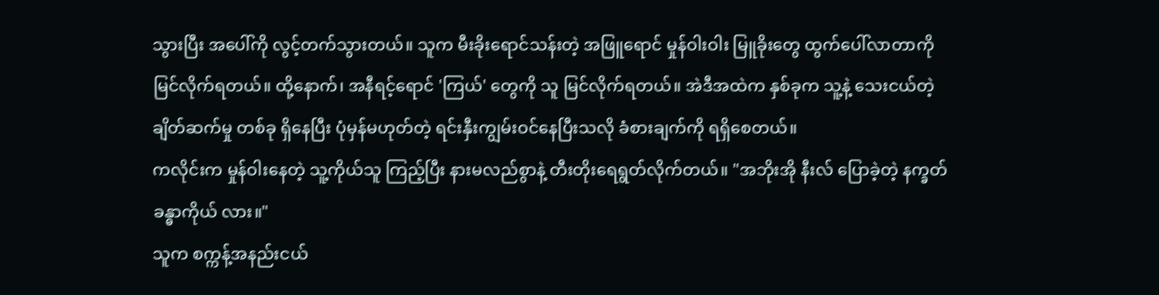သွားပြီး အပေါ်ကို လွင့်တက်သွားတယ်။ သူက မီးခိုးရောင်သန်းတဲ့ အဖြူရောင် မှုန်ဝါးဝါး မြူခိုးတွေ ထွက်ပေါ်လာတာကို မြင်လိုက်ရတယ်။ ထို့နောက်၊ အနီရင့်ရောင် 'ကြယ်' တွေကို သူ မြင်လိုက်ရတယ်။ အဲဒီအထဲက နှစ်ခုက သူ့နဲ့ သေးငယ်တဲ့ ချိတ်ဆက်မှု တစ်ခု ရှိနေပြီး ပုံမှန်မဟုတ်တဲ့ ရင်းနှီးကျွမ်းဝင်နေပြီးသလို ခံစားချက်ကို ရရှိစေတယ်။
ကလိုင်းက မှုန်ဝါးနေတဲ့ သူ့ကိုယ်သူ ကြည့်ပြီး နားမလည်စွာနဲ့ တီးတိုးရေရွတ်လိုက်တယ်။ "အဘိုးအို နီးလ် ပြောခဲ့တဲ့ နက္ခတ် ခန္ဓာကိုယ် လား။"
သူက စက္ကန့်အနည်းငယ်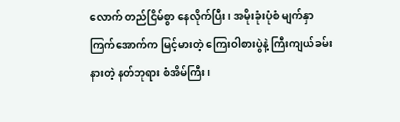လောက် တည်ငြိမ်စွာ နေလိုက်ပြီး၊ အမိုးခုံးပုံစံ မျက်နှာကြက်အောက်က မြင့်မားတဲ့ ကြေးဝါစားပွဲနဲ့ ကြီးကျယ်ခမ်းနားတဲ့ နတ်ဘုရား စံအိမ်ကြီး၊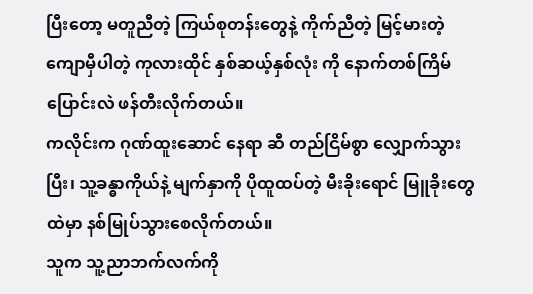ပြီးတော့ မတူညီတဲ့ ကြယ်စုတန်းတွေနဲ့ ကိုက်ညီတဲ့ မြင့်မားတဲ့ ကျောမှီပါတဲ့ ကုလားထိုင် နှစ်ဆယ့်နှစ်လုံး ကို နောက်တစ်ကြိမ် ပြောင်းလဲ ဖန်တီးလိုက်တယ်။
ကလိုင်းက ဂုဏ်ထူးဆောင် နေရာ ဆီ တည်ငြိမ်စွာ လျှောက်သွားပြီး၊ သူ့ခန္ဓာကိုယ်နဲ့ မျက်နှာကို ပိုထူထပ်တဲ့ မီးခိုးရောင် မြူခိုးတွေထဲမှာ နစ်မြုပ်သွားစေလိုက်တယ်။
သူက သူ့ညာဘက်လက်ကို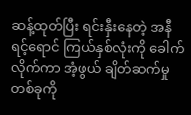ဆန့်ထုတ်ပြီး ရင်းနှီးနေတဲ့ အနီရင့်ရောင် ကြယ်နှစ်လုံးကို ခေါက်လိုက်ကာ အံ့ဖွယ် ချိတ်ဆက်မှု တစ်ခုကို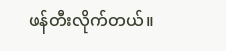ဖန်တီးလိုက်တယ်။